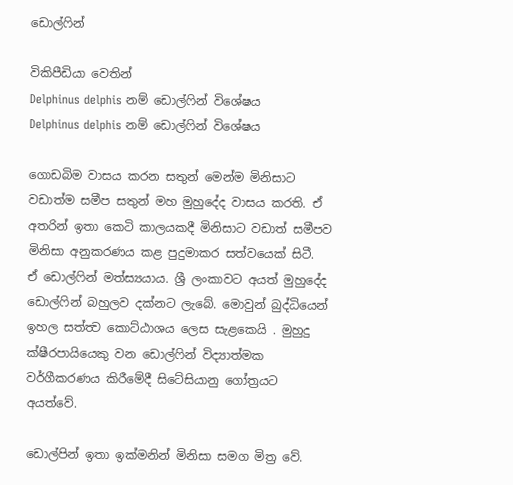ඩොල්ෆින්

විකිපීඩියා වෙතින්
Delphinus delphis නම් ඩොල්ෆින් විශේෂය
Delphinus delphis නම් ඩොල්ෆින් විශේෂය

ගොඩබිම වාසය කරන සතුන් මෙන්ම මිනිසාට වඩාත්ම සමීප සතුන් ම‍හ මුහුදේද වාසය කරති. ඒ අතරින් ඉතා කෙටි කාලයකදී මිනිසාට වඩාත් සමීපව මිනිසා අනුකරණය කළ පුදුමාකර සත්වයෙක් සි‍ටී. ඒ ‍ඩොල්ෆින් මත්ස්‍යයාය. ශ්‍රී ලංකාවට අයත් මුහුදේද ඩොල්ෆින් බහුලව දක්නට ලැබේ. මොවුන් බුද්ධියෙන් ඉහල සත්ත්‍ව කොට්ඨාශය ලෙස සැළකෙයි . මුහුදු ක්ෂීරපායියෙකු වන ඩොල්ෆින් විද්‍යාත්මක වර්ගීකරණය කිරීමේදී සිටේසියානු ගෝත්‍රයට අයත්වේ.

ඩොල්පින් ඉතා ඉක්මනින් මිනිසා සමග මිත්‍ර වේ.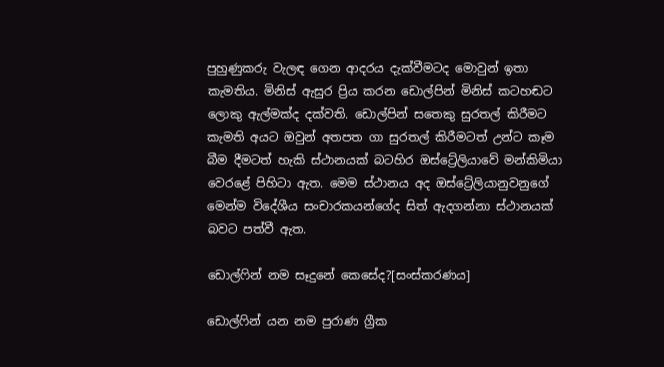පුහුණුකරු වැලඳ ගෙන ආදරය දැක්වීමටද මොවුන් ඉතා කැමතිය. මිනිස් ඇසුර ප්‍රිය කරන ඩොල්පින් මිනිස් කටහඬට ලොකු ඇල්මක්ද දක්වති. ඩොල්පින් සතෙකු සුරතල් කිරීමට කැමති අයට ඔවුන් අතපත ගා සුරතල් කිරීමටත් උන්ට කෑම බීම දීමටත් හැකි ස්ථානයක් බටහිර ඔස්ට්‍රේලියාවේ මන්කිමියා වෙරළේ පිහිටා ඇත. මෙම ස්ථානය අද ඔස්ට්‍රේලියානුවනුගේ මෙන්ම විදේශීය සංචාරකයන්ගේද සිත් ඇදගන්නා ස්ථානයක් බවට පත්වී ඇත.

ඩොල්ෆින් නම සෑදුනේ කෙසේද?[සංස්කරණය]

ඩොල්ෆින් යන නම පුරාණ ග්‍රීක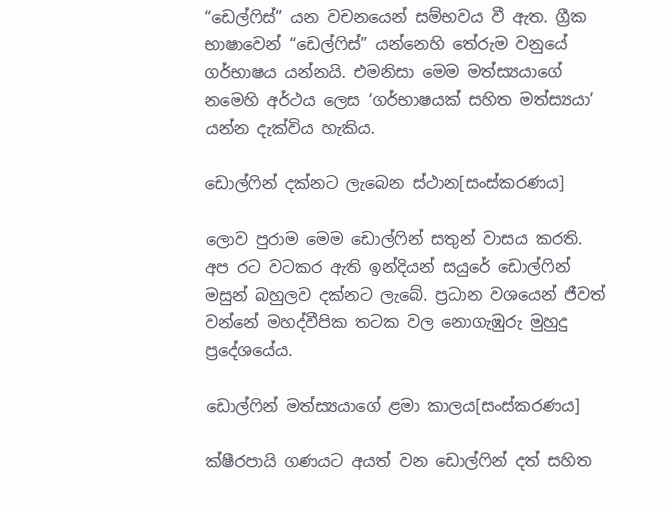“ඩෙල්ෆිස්” යන වචනයෙන් සම්භවය වී ඇත. ග්‍රීක භාෂාවෙන් “ඩෙල්ෆිස්” යන්නෙහි තේරුම වනුයේ ගර්භාෂය යන්නයි. එමනිසා මෙම මත්ස්‍යයාගේ නමෙහි අර්ථය ලෙස ‘ගර්භාෂයක් සහිත මත්ස්‍යයා’ යන්න දැක්විය හැකිය.

ඩොල්ෆින් දක්නට ලැබෙන ස්ථාන[සංස්කරණය]

ලොව පුරාම මෙම ඩොල්ෆින් සතුන් වාසය කරති. අප ර‍ට වටකර ඇති ඉන්දියන් සයුරේ ඩොල්ෆින් මසුන් බහුලව දක්නට ලැබේ. ප්‍රධාන වශයෙන් ජීවත් වන්නේ මහද්වීපික තටක වල නොගැඹුරු මුහුදු ප්‍රදේශයේය.

ඩොල්ෆින් මත්ස්‍යයාගේ ළමා කාලය[සංස්කරණය]

ක්ෂීරපායි ගණයට අයත් වන ඩොල්ෆින් දත් සහිත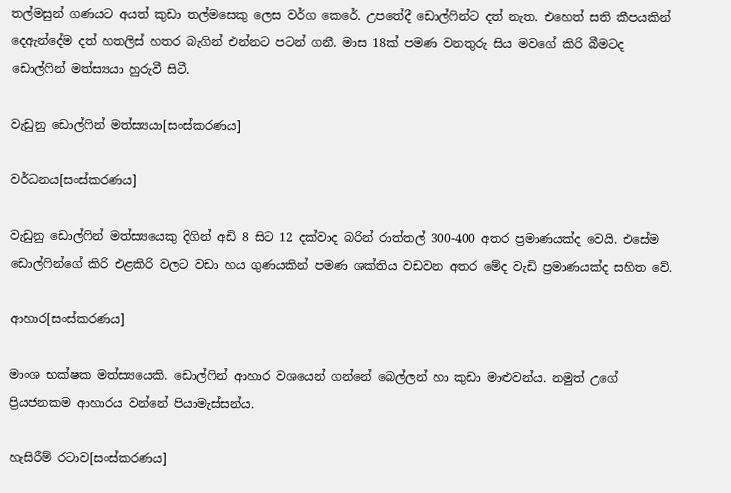තල්මසුන් ගණයට අයත් කුඩා තල්මසෙකු ලෙස වර්ග කෙරේ. උපතේදී ඩොල්ෆින්ට දත් නැත. එහෙත් සති කීපයකින් දෙඇන්දේම දත් හතලිස් හතර බැගින් එන්නට පටන් ගනී. මාස 18ක් පමණ වනතුරු සිය මව‍ගේ කිරි බීමටද ඩොල්ෆින් මත්ස්‍යයා හුරුවී සිටී.

වැඩුනු ඩොල්ෆින් මත්ස්‍යයා‍[සංස්කරණය]

වර්ධනය[සංස්කරණය]

වැඩුනු ඩොල්ෆින් මත්ස්‍යයෙකු දිගින් අඩි 8 සිට 12 දක්වාද බරින් රාත්තල් 300-400 අතර ප්‍රමාණයක්ද‍ වෙයි. එසේම ඩොල්ෆින්ගේ කිරි එළකිරි වලට වඩා හය ගුණයකින් පමණ ශක්තිය වඩවන අතර මේද වැඩි ප්‍රමාණයක්ද සහිත වේ.

ආහාර[සංස්කරණය]

මාංශ භක්ෂක මත්ස්‍යයෙකි. ඩොල්ෆින් ආහාර වශයෙන් ගන්නේ බෙල්ලන් හා කුඩා මාළුවන්ය. නමුත් උගේ ප්‍රියජනකම ආහාරය වන්නේ පියාමැස්සන්ය.

හැසිරීම් රටාව[සංස්කරණය]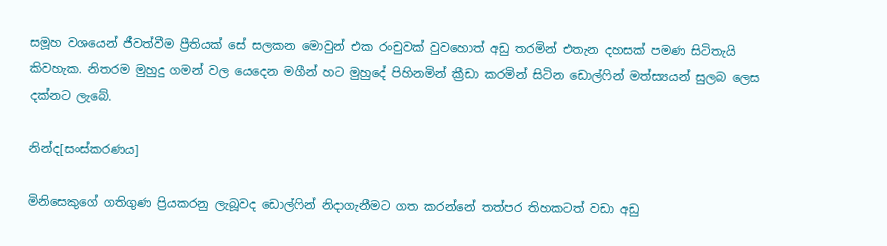සමූහ වශයෙන් ජීවත්වීම ප්‍රීතියක් සේ සලකන මොවුන් එක රංචුවක් වුවහොත් අඩු තරමින් එතැන දහසක් පමණ සිටිතැයි කිවහැක. නිතරම මුහුදු ගමන් වල යෙදෙන මගීන් හට මුහුදේ පිහිනමින් ක්‍රීඩා කරමින් සිටින ඩොල්ෆින් මත්ස්‍යයන් සුලබ ලෙස දක්නට ලැබේ.

නින්ද[සංස්කරණය]

මිනිසෙකුගේ ගතිගුණ ප්‍රියකරනු ලැබූවද ඩොල්ෆින් නිදාගැනීමට ගත කරන්නේ තත්පර තිහකටත් වඩා අඩු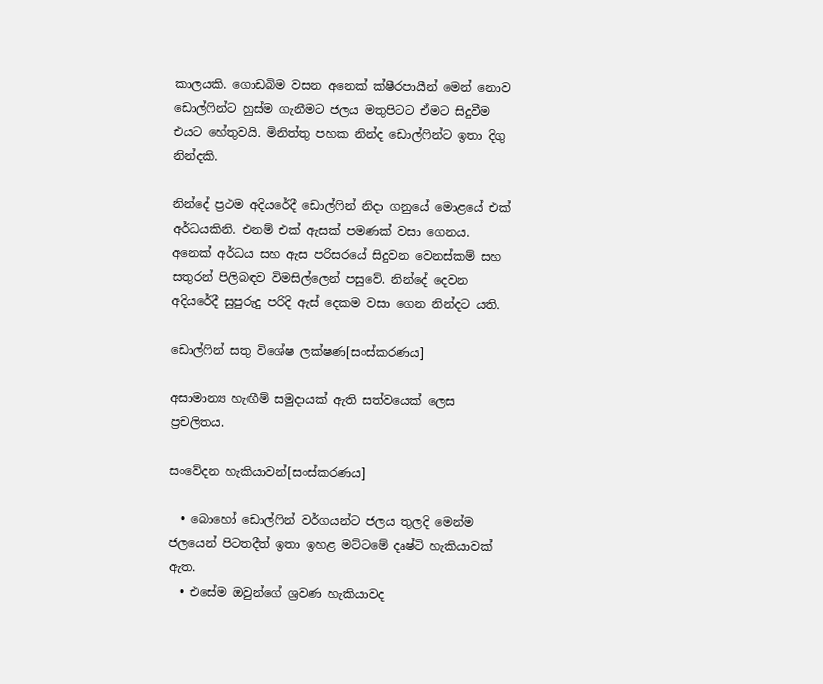කාලයකි. ගොඩබිම වසන අනෙක් ක්ෂීරපායීන් මෙන් නොව ඩොල්ෆින්ට හුස්ම ගැනීමට ජලය මතුපිටට ඒමට සිදුවීම එයට හේතුවයි. මිනිත්තු පහක නින්ද ඩොල්ෆින්ට ඉතා දිගු නින්දකි.

නින්දේ ප්‍රථම අදියරේදී ඩොල්ෆින් නිදා ගනුයේ මොළයේ එක් අර්ධයකිනි. එනම් එක් ඇසක් පමණක් වසා ගෙනය. අනෙක් අර්ධය සහ ඇස පරිසරයේ සිදුවන වෙනස්කම් සහ සතුරන් පිලිබඳව විමසිල්ලෙන් පසුවේ. නින්දේ දෙවන අදියරේදී සුපුරුදු පරිදි ඇස් දෙකම වසා ගෙන නින්දට යති.

ඩොල්ෆින් සතු විශේෂ ලක්ෂණ[සංස්කරණය]

අසාමාන්‍ය හැඟීම් සමුදායක් ඇති සත්වයෙක් ලෙස ප්‍රචලිතය.

සංවේදන හැකියාවන්[සංස්කරණය]

  • බොහෝ ඩොල්ෆින් වර්ගයන්ට ජලය තුලදි මෙන්ම ජලයෙන් පිටතදීත් ඉතා ඉහළ මට්ටමේ දෘෂ්ටි හැකියාවක් ඇත.
  • එසේම ඔවුන්ගේ ශ්‍රවණ හැකි‍යාවද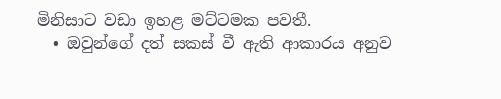මිනිසාට වඩා ඉහළ මට්ටමක පවතී.
  • ඔවුන්ගේ දත් සකස් වී ඇති ආකාරය අනුව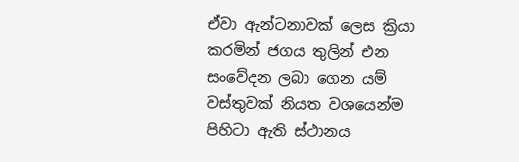ඒවා ඇන්ටනාවක් ලෙස ක්‍රියා කරමින් ජගය තුලින් එන සංවේදන ලබා ගෙන යම් වස්තුවක් නියත වශයෙන්ම පිහිටා ඇති ස්ථානය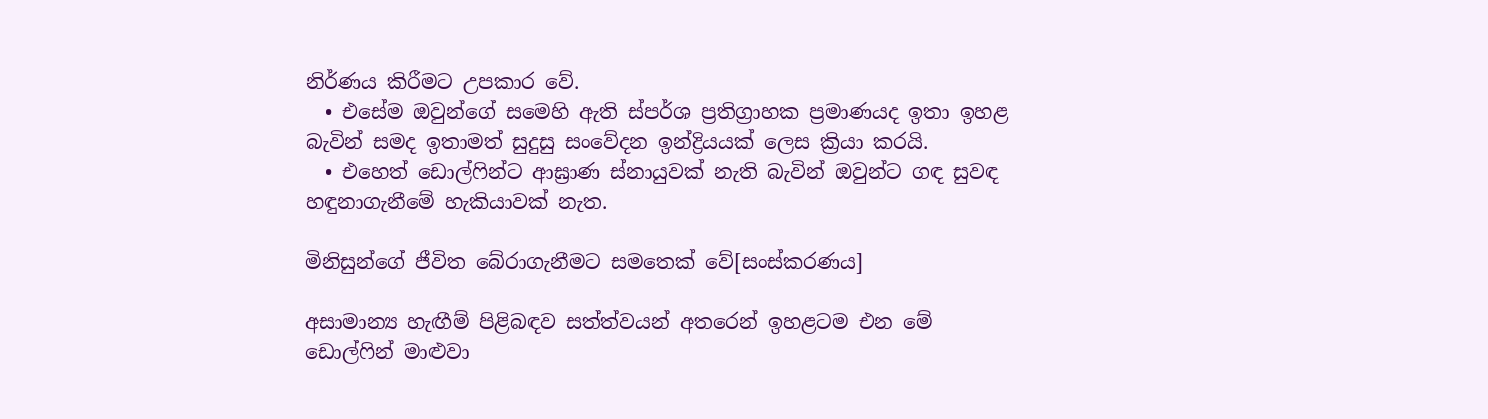නිර්ණය කිරීමට උපකාර වේ.
  • එසේම ඔවුන්ගේ සමෙහි ඇති ස්පර්ශ ප්‍රතිග්‍රාහක ප්‍රමාණයද ඉතා ඉහළ බැවින් සමද ඉතාමත් සුදුසු සංවේදන ඉන්ද්‍රියයක් ලෙස ක්‍රියා කරයි.
  • එහෙත් ඩොල්ෆින්ට ආඝ්‍රාණ ස්නායුවක් නැති බැවින් ඔවුන්ට ගඳ සුවඳ හඳුනාගැනීමේ හැකියාවක් නැත.

මිනිසුන්ගේ ජීවිත බේරාගැනීමට සමතෙක් වේ[සංස්කරණය]

අසාමාන්‍ය හැඟීම් පිළිබඳව සත්ත්වයන් අතරෙන් ඉහළටම එන මේ ඩොල්ෆින් මාළුවා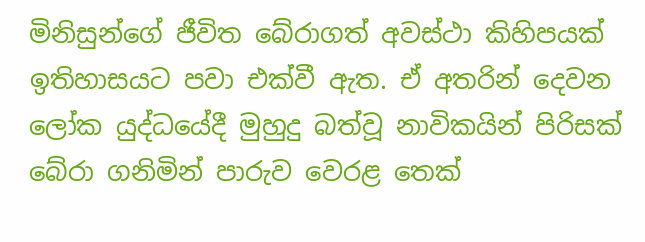මිනිසුන්ගේ ජීවිත බේරාගත් අවස්ථා කිහිපයක් ඉතිහාසයට පවා එක්වී ඇත. ඒ ‍අතරින් දෙවන ලෝක යුද්ධයේදී මුහුදු බත්වූ නාවිකයින් පිරිසක් බේරා ගනිමින් පාරුව වෙරළ තෙක්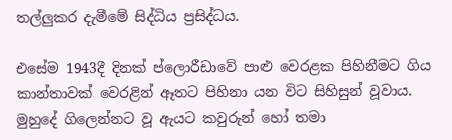තල්ලුකර දැමීමේ සිද්ධිය ප්‍රසිද්ධය.

එසේම 1943දී දිනක් ප්ලොරීඩාවේ පාළු වෙරළක පිහිනීමට ගිය කාන්තා‍වක් වෙරළින් ඈතට පිහිනා ‍යන විට සිහිසුන් වූවාය. මුහුදේ ගිලෙන්නට වූ ඇයට කවුරුන් හෝ තමා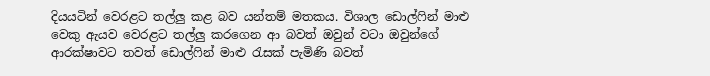දියයටින් වෙරළට තල්ලු කළ බව යන්තම් මතකය. විශාල ඩොල්ෆින් මාළු වෙකු ඇයව වෙරළට තල්ලු කරගෙන ආ බවත් ඔවුන් වටා ඔවුන්ගේ ආරක්ෂාවට තවත් ඩොල්ෆින් මාළු රැසක් පැමිණි බවත්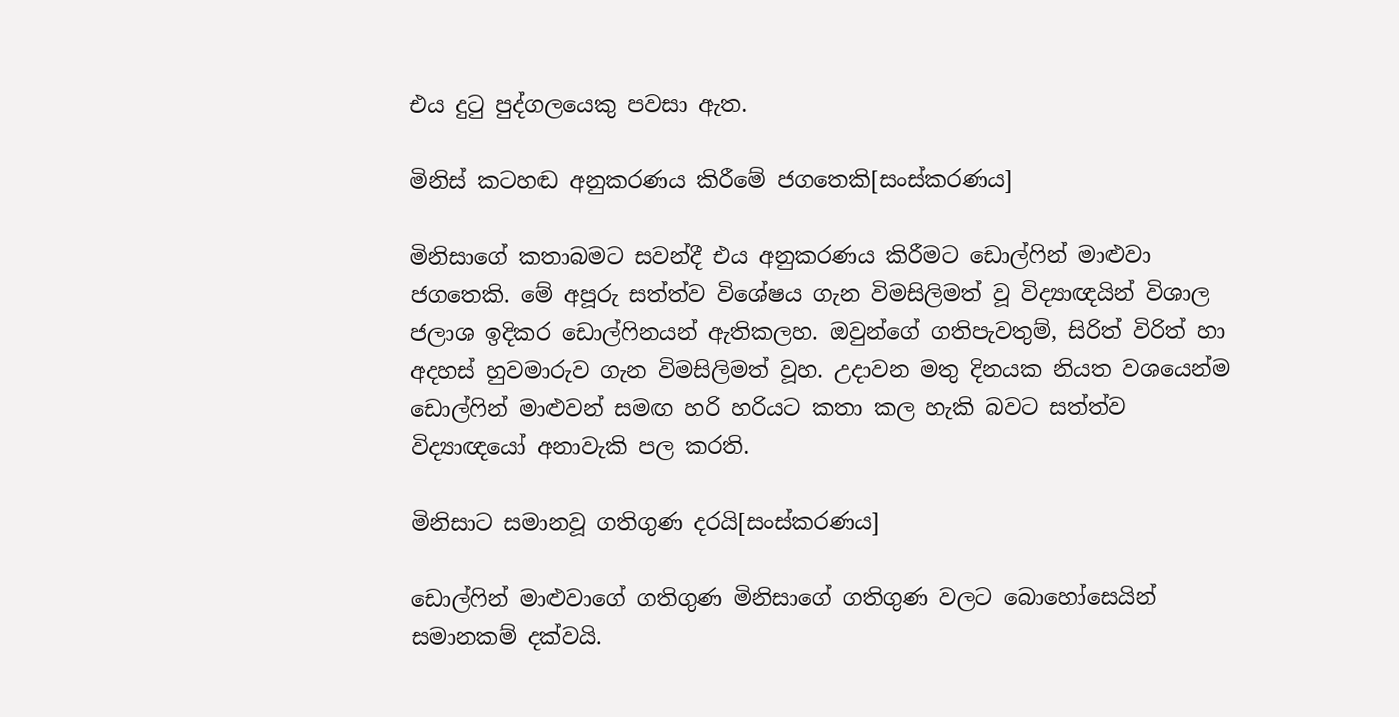එය දුටු පුද්ගලයෙකු පවසා ඇත.

මිනිස් කටහඬ අනුකරණය කිරීමේ ජග‍තෙකි[සංස්කරණය]

මිනිසාගේ කතාබමට සවන්දී එය අනුකරණය කිරීමට ඩොල්ෆින් මාළුවා ජග‍තෙකි. මේ අපූරු සත්ත්ව විශේෂය ගැන විමසිලිමත් වූ විද්‍යාඥයින් විශාල ජලාශ ඉදිකර ඩොල්ෆිනයන් ඇතිකලහ. ඔවුන්ගේ ගතිපැවතුම්, සිරිත් විරිත් හා අදහස් හුවමාරුව ගැන විමසිලිමත් වූහ. උදාවන මතු දිනයක නියත වශයෙන්ම ඩොල්ෆින් මාළුවන් සමඟ හරි හරියට කතා කල හැකි බවට සත්ත්ව විද්‍යාඥයෝ අනාවැකි පල කරති.

මිනිසාට සමානවූ ගතිගුණ දරයි[සංස්කරණය]

ඩොල්ෆින් මාළුවාගේ ගතිගුණ මිනිසාගේ ගතිගුණ වලට බොහෝසෙයින් සමානකම් දක්වයි.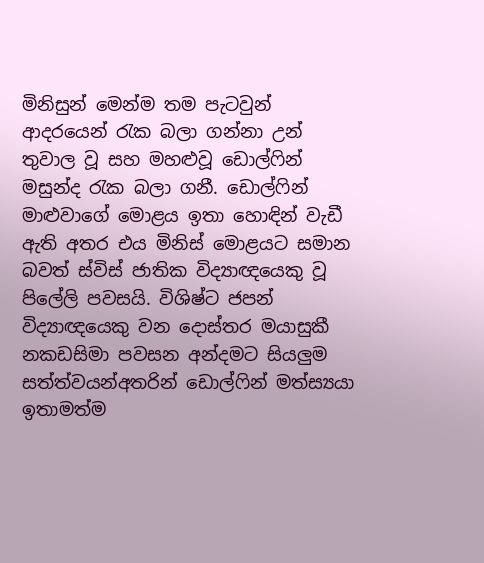මිනිසුන් මෙන්ම තම පැටවුන් ආදරයෙන් රැක බලා ගන්නා උන් තුවාල වූ සහ මහළුවූ ඩොල්ෆින් මසුන්ද රැක බලා ගනී. ඩොල්ෆින් මාළුවාගේ මොළය ඉතා හොඳින් වැඩී ඇති අතර එය මිනිස් මොළයට සමාන බවත් ස්විස් ජාතික විද්‍යාඥ‍යෙකු වූ පිලේලි පවසයි. විශිෂ්ට ජපන් විද්‍යාඥ‍යෙකු වන දොස්තර මයාසුකී නකඩසිමා පවසන අන්දමට සියලුම සත්ත්වයන්අතරින් ඩොල්ෆින් මත්ස්‍යයා ඉතාමත්ම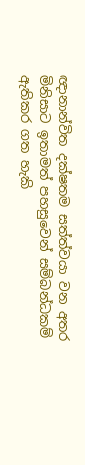ඥානාන්විත දක්ෂතම සත්ත්වයා වන අතර මිනිසාට ඉතාමත් පහසුවෙන් සම්බන්ධකම් ඇතිකර ගත හැකි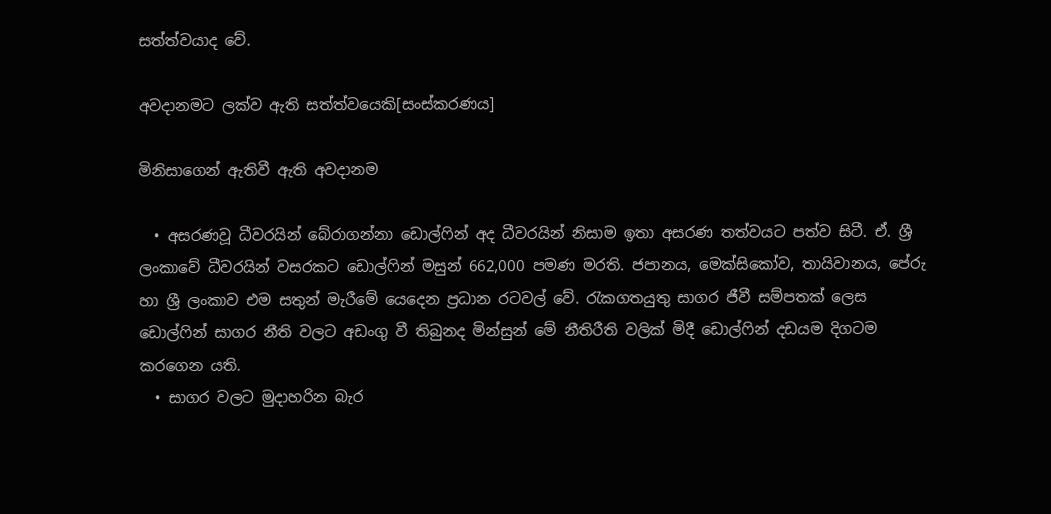සත්ත්වයාද වේ.

අවදානමට ලක්ව ඇති සත්ත්වයෙකි[සංස්කරණය]

මිනිසාගෙන් ඇතිවී ඇති අවදානම

  • අසරණවූ ධීවරයින් බේරාගන්නා ඩොල්ෆින් අද ධීවරයින් නිසාම ඉතා අසරණ තත්වයට පත්ව සිටී. ඒ. ශ්‍රී ලංකාවේ ධීවරයින් වසරකට ඩොල්ෆින් මසුන් 662,000 පමණ මරති. ජපානය, මෙක්සිකෝව, තායිවානය, පේරු හා ශ්‍රී ලංකාව එම සතුන් මැරීමේ යෙදෙන ප්‍රධාන රටවල් වේ. රැකගතයුතු සාගර ජීවී සම්පතක් ලෙස ඩොල්ෆින් සාගර නීති වලට අඩංගු වී තිබුනද මින්සුන් මේ නීතිරීති වලික් මිදී ඩොල්ෆින් දඩයම දිගටම කරගෙන යති.
  • සාගර වලට මුදාහරින බැර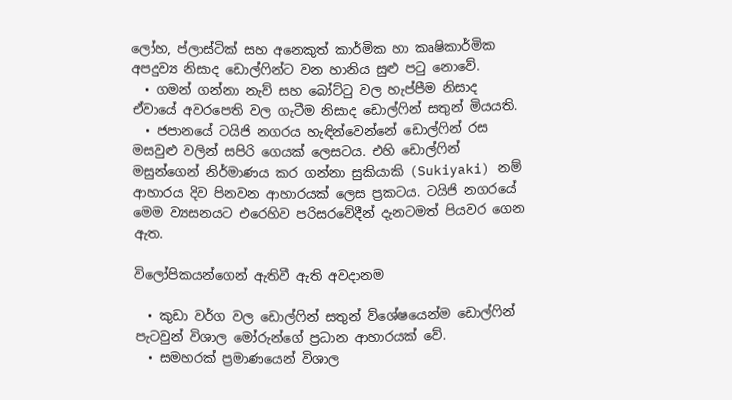ලෝහ, ප්ලාස්ටික් සහ අනෙකුත් කාර්මික හා කෘෂිකාර්මික අපදුව්‍ය නිසාද ඩොල්ෆින්ට වන හානිය සුළු පටු නොවේ.
  • ගමන් ගන්නා නැව් සහ බෝට්ටු වල හැප්පීම නිසාද ඒවායේ අවරපෙති වල ගැටීම නිසාද ඩොල්ෆින් සතුන් මියයති.
  • ජපානයේ ටයිජි නගරය හැඳින්වෙන්නේ ඩොල්ෆින් රස මසවුළු වලින් සපිරි ගෙයක් ‍ලෙසටය. එහි ඩොල්ෆින් මසුන්ගෙන් නිර්මාණය කර ගන්නා සුකියාකි (Sukiyaki) නම් ආහාරය දිව පිනවන ආහාරයක් ලෙස ප්‍රකටය. ටයිජි නගරයේ මෙම ව්‍යසනයට එරෙහිව පරිසරවේදීන් දැනටමත් පියවර ගෙන ඇත.

විලෝපිකයන්ගෙන් ඇතිවී ඇති අවදානම

  • කුඩා වර්ග වල ඩොල්ෆින් සතුන් ව්ශේෂයෙන්ම ඩොල්ෆින් පැටවුන් විශාල මෝරුන්ගේ ප්‍රධාන ආහාරයක් වේ.
  • සමහරක් ප්‍රමාණයෙන් විශාල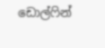ඩොල්ෆින්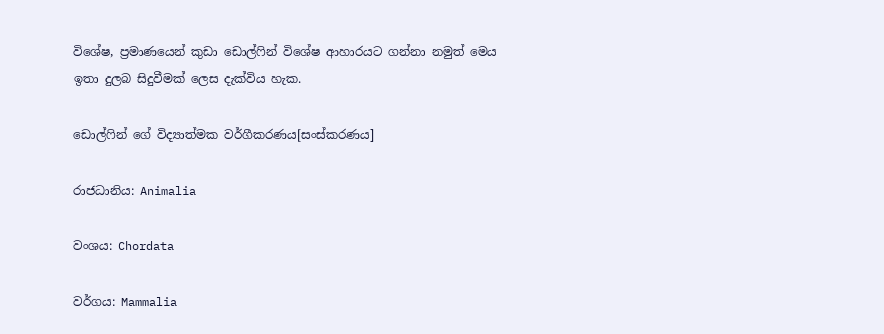විශේෂ, ප්‍රමාණයෙන් කුඩා ඩොල්ෆින් විශේෂ ආහාරයට ගන්නා නමුත් මෙය ඉතා දුලබ සිදුවීමක් ලෙස දැක්විය හැක.

ඩොල්ෆින්‍ ගේ විද්‍යාත්මක වර්ගීකරණය[සංස්කරණය]

රාජධානිය: Animalia

වංශය: Chordata

වර්ගය: Mammalia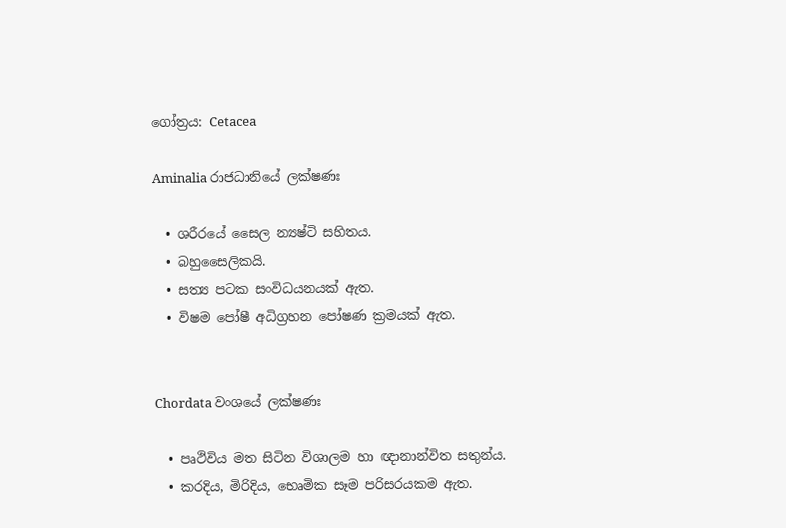ගෝත්‍රය: Cetacea

Aminalia රාජධානියේ ලක්ෂණඃ

  • ශරීරයේ සෛල න්‍යෂ්ටි සහිතය.
  • බහුසෛලිකයි.
  • සත්‍ය පටක සංවිධයනයක් ඇත.
  • විෂම පෝෂී අධිග්‍රහන පෝෂණ ක්‍රමයක් ඇත.


Chordata වංශයේ ලක්ෂණඃ

  • පෘථිවිය මත සිටින විශාලම හා ඥානාන්විත සතුන්ය.
  • කරදිය, මිරිදිය, භෙෘමික සෑම පරිසරයකම ඇත.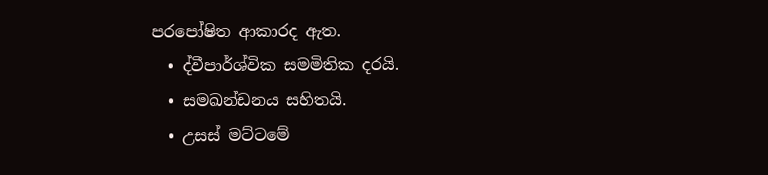පරපෝෂිත ආකාරද ඇත.
  • ද්වීපාර්ශ්වික සමමිතික දරයි.
  • සමඛන්ඩනය සහිතයි.
  • උසස් මට්ටමේ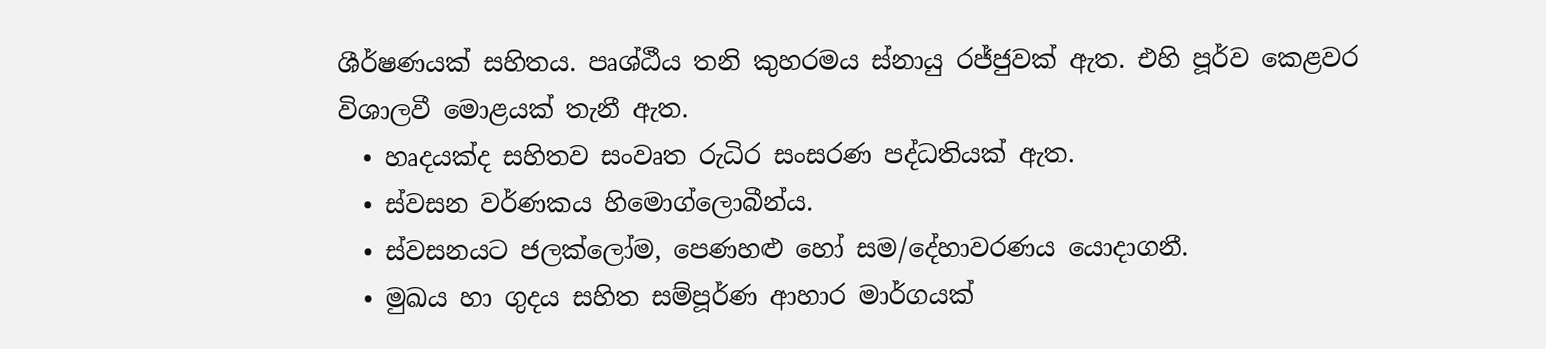ශීර්ෂණයක් සහිතය. පෘශ්ඨීය තනි කුහරමය ස්නායු රජ්ජුවක් ඇත. එහි පූර්ව කෙළවර විශාලවී මොළයක් තැනී ඇත.
  • හෘදයක්ද සහිතව සංවෘත රුධිර සංසරණ පද්ධතියක් ඇත.
  • ස්වසන වර්ණකය හිමොග්ලොබීන්ය.
  • ස්වසනයට ජලක්ලෝම, පෙණහළු හෝ සම/දේහාවරණය යොදාගනී.
  • මුඛය හා ගුදය සහිත සම්පූර්ණ ආහාර මාර්ගයක්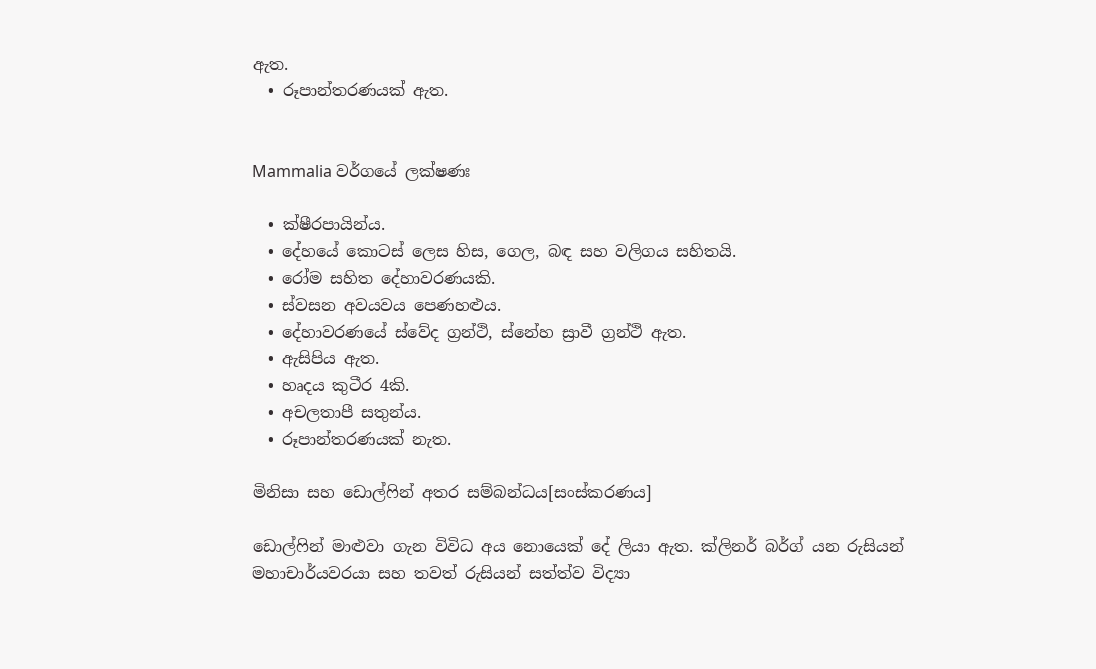ඇත.
  • රූපාන්තරණයක් ඇත.


Mammalia වර්ග‍යේ ලක්ෂණඃ

  • ක්ෂීරපායින්ය.
  • දේහයේ කොටස් ලෙස හිස, ගෙල, බඳ සහ වලිගය සහිතයි.
  • රෝම සහිත දේහාවරණයකි.
  • ස්වසන අවයවය පෙණහළුය.
  • දේහාවරණයේ ස්වේද ග්‍රන්ථි, ස්නේහ ස්‍රාවී ග්‍රන්ථි ඇත.
  • ඇසිපිය ඇත.
  • හෘදය කුටීර 4කි.
  • අචලතාපී සතුන්ය.
  • රූපාන්තරණයක් නැත.

මිනිසා සහ ඩොල්ෆින් අතර සම්බන්ධය[සංස්කරණය]

ඩොල්ෆින් මාළුවා ගැන විවිධ අය නොයෙක් දේ ලියා ඇත. ක්ලිනර් බර්ග් යන රුසියන් මහාචාර්යවරයා සහ තවත් රුසියන් සත්ත්ව විද්‍යා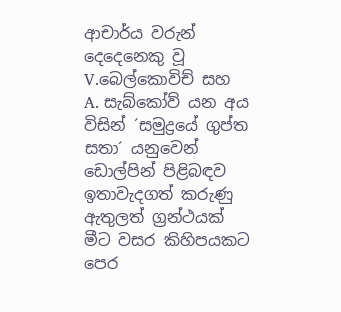ආචාර්ය වරුන් දෙදෙනෙකු වූ V.බෙල්කොවිච් සහ A. සැබ්කෝව් යන අය විසින් ´සමුද්‍රයේ ගුප්ත සතා´ යනුවෙන් ඩොල්පින් පිළිබඳව ඉතාවැදගත් කරුණු ඇතුලත් ග්‍රන්ථයක් මීට වසර කිහිපයකට පෙර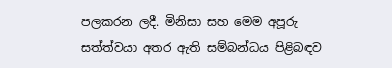පලකරන ලදී. මිනිසා සහ මෙම අපූරු සත්ත්වයා අතර ඇති සම්බන්ධය පිළිබඳව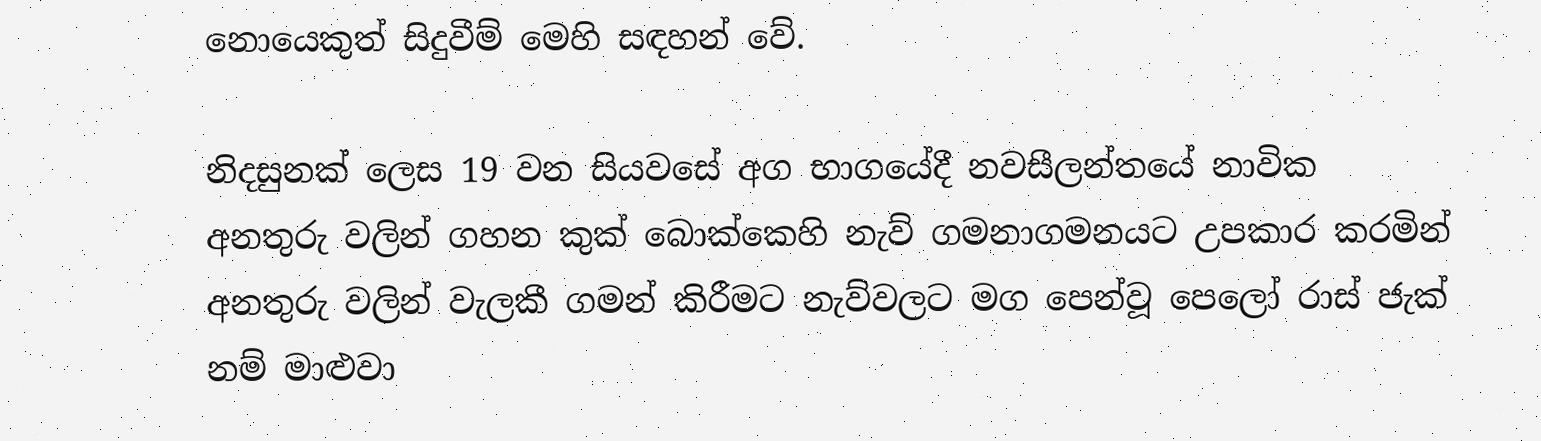නොයෙකුත් සිදුවීම් මෙහි සඳහන් වේ.

නිදසුනක් ලෙස 19 වන සියවසේ අග භාගයේදී නවසීලන්තයේ නාවික අනතුරු ‍වලින් ගහන කුක් බොක්කෙහි නැව් ගමනාගමනයට උපකාර කරමින් අනතුරු වලින් වැලකී ගමන් කිරීමට නැව්වලට මග පෙන්වූ පෙලෝ රාස් ජැක් නම් ‍මාළුවා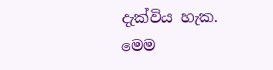දැක්විය හැක. මෙම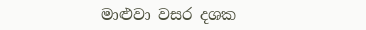මාළුවා වසර දශක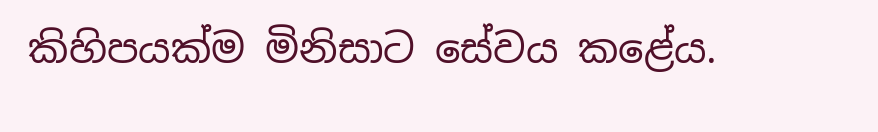කිහිපයක්ම මිනිසාට සේවය කළේය.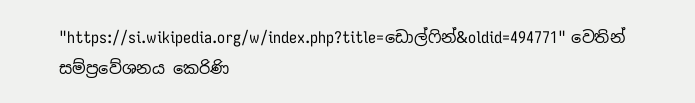"https://si.wikipedia.org/w/index.php?title=ඩොල්ෆින්&oldid=494771" වෙතින් සම්ප්‍රවේශනය කෙරිණි